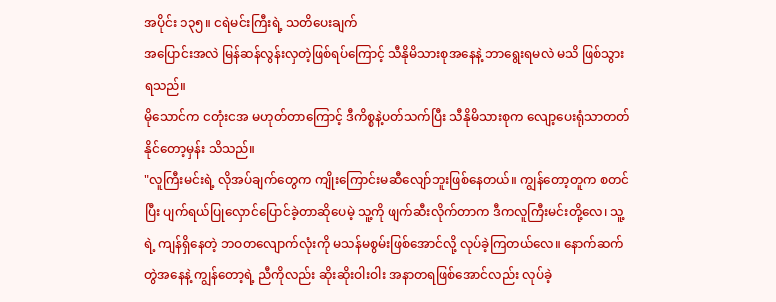အပိုင်း ၁၃၅။ ငရဲမင်းကြီးရဲ့ သတိပေးချက်
အပြောင်းအလဲ မြန်ဆန်လွန်းလှတဲ့ဖြစ်ရပ်ကြောင့် သီနိုမိသားစုအနေနဲ့ ဘာရွေးရမလဲ မသိ ဖြစ်သွားရသည်။
မိုသောင်က ငတုံးငအ မဟုတ်တာကြောင့် ဒီကိစ္စနဲ့ပတ်သက်ပြီး သီနိုမိသားစုက လျော့ပေးရုံသာတတ်နိုင်တော့မှန်း သိသည်။
"လူကြီးမင်းရဲ့ လိုအပ်ချက်တွေက ကျိုးကြောင်းမဆီလျော်ဘူးဖြစ်နေတယ်။ ကျွန်တော့တူက စတင်ပြီး ပျက်ရယ်ပြုလှောင်ပြောင်ခဲ့တာဆိုပေမဲ့ သူ့ကို ဖျက်ဆီးလိုက်တာက ဒီကလူကြီးမင်းတို့လေ၊ သူ့ရဲ့ ကျန်ရှိနေတဲ့ ဘဝတလျောက်လုံးကို မသန်မစွမ်းဖြစ်အောင်လို့ လုပ်ခဲ့ကြတယ်လေ။ နောက်ဆက်တွဲအနေနဲ့ ကျွန်တော့ရဲ့ ညီကိုလည်း ဆိုးဆိုးဝါးဝါး အနာတရဖြစ်အောင်လည်း လုပ်ခဲ့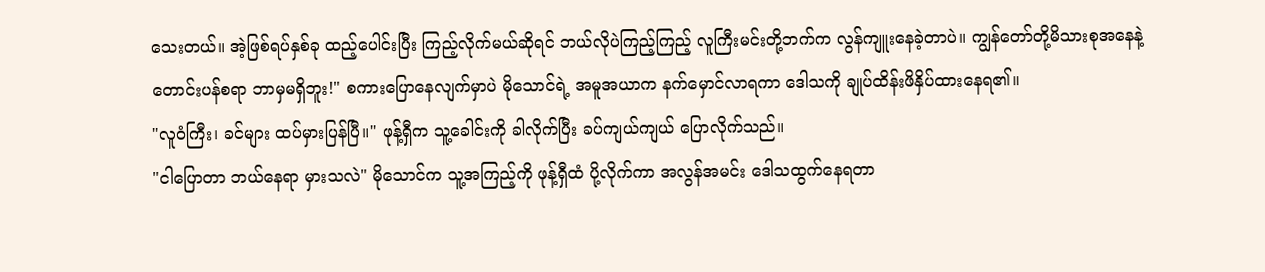သေးတယ်။ အဲ့ဖြစ်ရပ်နှစ်ခု ထည့်ပေါင်းပြီး ကြည့်လိုက်မယ်ဆိုရင် ဘယ်လိုပဲကြည့်ကြည့် လူကြီးမင်းတို့ဘက်က လွန်ကျူးနေခဲ့တာပဲ။ ကျွန်တော်တို့မိသားစုအနေနဲ့ တောင်းပန်စရာ ဘာမှမရှိဘူး!" စကားပြောနေလျက်မှာပဲ မိုသောင်ရဲ့ အမူအယာက နက်မှောင်လာရကာ ဒေါသကို ချုပ်ထိန်းဖိနှိပ်ထားနေရ၏။
"လူဝံကြီး၊ ခင်များ ထပ်မှားပြန်ပြီ။" ဖုန့်ရှီက သူ့ခေါင်းကို ခါလိုက်ပြီး ခပ်ကျယ်ကျယ် ပြောလိုက်သည်။
"ငါပြောတာ ဘယ်နေရာ မှားသလဲ" မိုသောင်က သူ့အကြည့်ကို ဖုန့်ရှီထံ ပို့လိုက်ကာ အလွန်အမင်း ဒေါသထွက်နေရတာ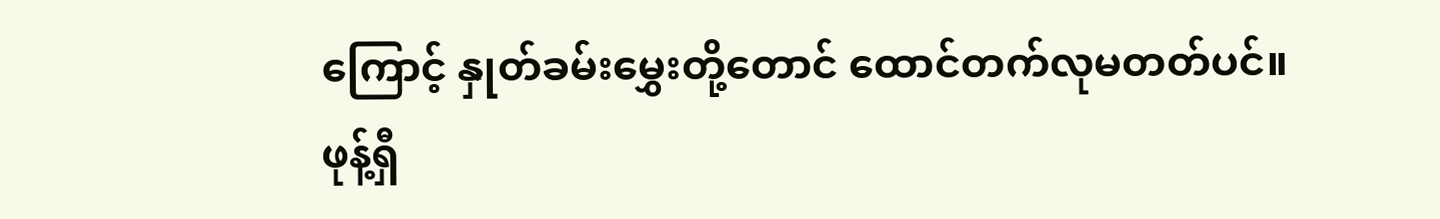ကြောင့် နှုတ်ခမ်းမွှေးတို့တောင် ထောင်တက်လုမတတ်ပင်။
ဖုန့်ရှီ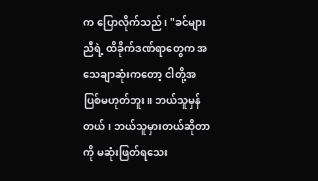က ပြောလိုက်သည်၊ "ခင်များညီရဲ့ ထိခိုက်ဒဏ်ရာတွေက အသေချာဆုံးကတော့ ငါတို့အပြစ်မဟုတ်ဘူး။ ဘယ်သူမှန်တယ်၊ ဘယ်သူမှားတယ်ဆိုတာကို မဆုံးဖြတ်ရသေး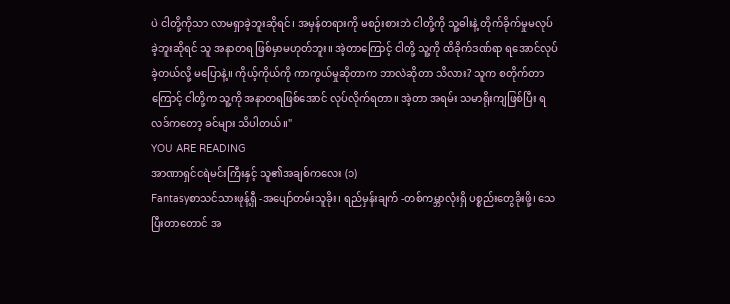ပဲ ငါတို့ကိုသာ လာမရှာခဲ့ဘူးဆိုရင်၊ အမှန်တရားကို မစဉ်းစားဘဲ ငါတို့ကို သူ့ဓါးနဲ့ တိုက်ခိုက်မှုမလုပ်ခဲ့ဘူးဆိုရင် သူ အနာတရ ဖြစ်မှာမဟုတ်ဘူး။ အဲ့တာကြောင့် ငါတို့ သူ့ကို ထိခိုက်ဒဏ်ရာ ရအောင်လုပ်ခဲ့တယ်လို့ မပြောနဲ့။ ကိုယ့်ကိုယ်ကို ကာကွယ်မှုဆိုတာက ဘာလဲဆိုတာ သိလား? သူက စတိုက်တာကြောင့် ငါတို့က သူ့ကို အနာတရဖြစ်အောင် လုပ်လိုက်ရတာ။ အဲ့တာ အရမ်း သမာရိုးကျဖြစ်ပြီး ရလဒ်ကတော့ ခင်များ သိပါတယ်။"
YOU ARE READING
အာဏာရှင်ငရဲမင်းကြီးနှင့် သူ၏အချစ်ကလေး (၁)
Fantasyစာသင်သားဖုန့်ရှီ -အပျော်တမ်းသူခိုး၊ ရည်မှန်းချက် -တစ်ကမ္ဘာလုံးရှိ ပစ္စည်းတွေခိုးဖို့၊ သေပြီးတာတောင် အ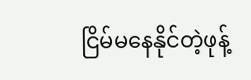ငြိမ်မနေနိုင်တဲ့ဖုန့်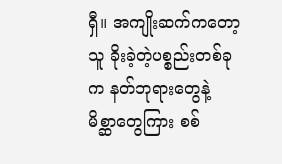ရှီ။ အကျိုးဆက်ကတော့ သူ ခိုးခဲ့တဲ့ပစ္စည်းတစ်ခုက နတ်ဘုရားတွေနဲ့ မိစ္ဆာတွေကြား စစ်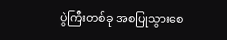ပွဲကြီးတစ်ခု အစပြုသွားစေ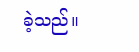ခဲ့သည်။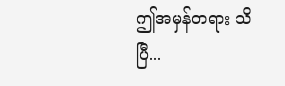ဤအမှန်တရား သိပြီ...